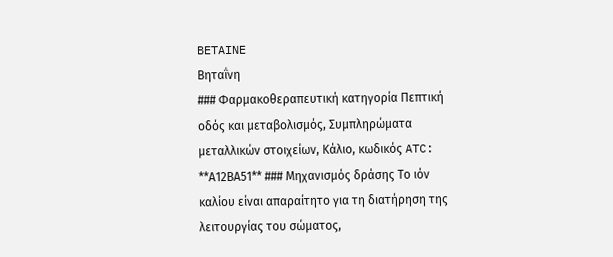BETAINE
Βηταΐνη
### Φαρμακοθεραπευτική κατηγορία Πεπτική οδός και μεταβολισμός, Συμπληρώματα μεταλλικών στοιχείων, Κάλιο, κωδικός ATC: **Α12ΒΑ51** ### Μηχανισμός δράσης Το ιόν καλίου είναι απαραίτητο για τη διατήρηση της λειτουργίας του σώματος,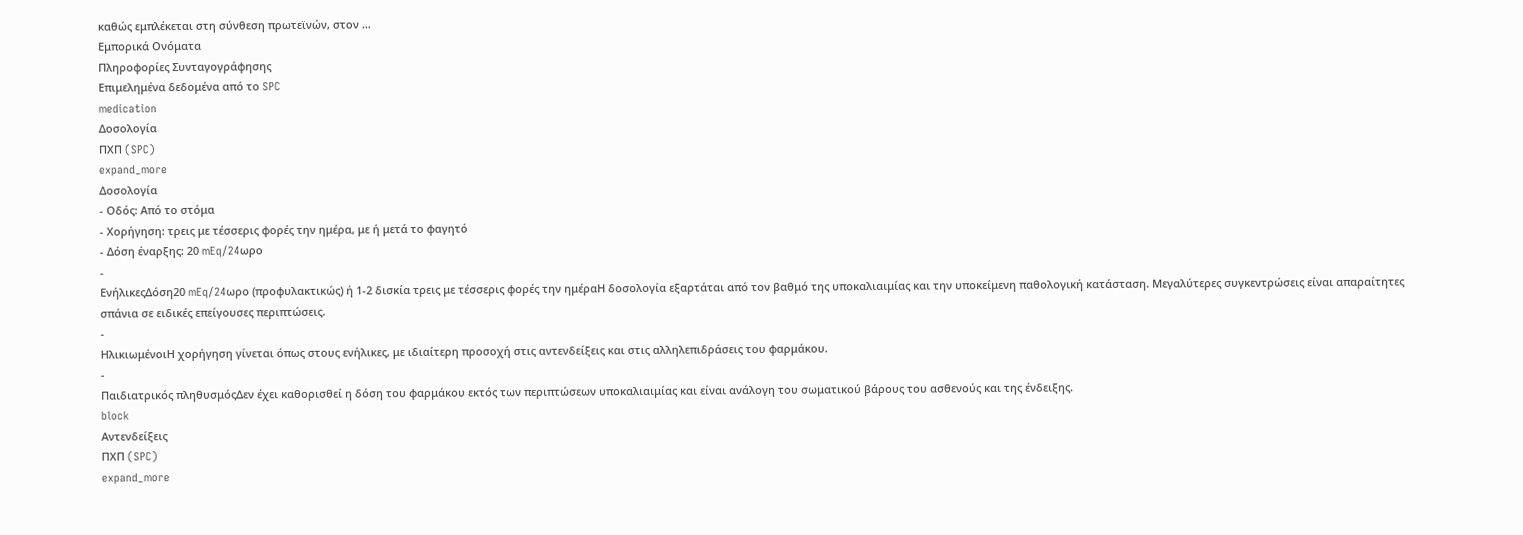καθώς εμπλέκεται στη σύνθεση πρωτεϊνών, στον …
Εμπορικά Ονόματα
Πληροφορίες Συνταγογράφησης
Επιμελημένα δεδομένα από το SPC
medication
Δοσολογία
ΠΧΠ (SPC)
expand_more
Δοσολογία
- Οδός: Από το στόμα
- Χορήγηση: τρεις με τέσσερις φορές την ημέρα, με ή μετά το φαγητό
- Δόση έναρξης: 20 mEq/24ωρο
-
ΕνήλικεςΔόση20 mEq/24ωρο (προφυλακτικώς) ή 1-2 δισκία τρεις με τέσσερις φορές την ημέραΗ δοσολογία εξαρτάται από τον βαθμό της υποκαλιαιμίας και την υποκείμενη παθολογική κατάσταση. Μεγαλύτερες συγκεντρώσεις είναι απαραίτητες σπάνια σε ειδικές επείγουσες περιπτώσεις.
-
ΗλικιωμένοιΗ χορήγηση γίνεται όπως στους ενήλικες, με ιδιαίτερη προσοχή στις αντενδείξεις και στις αλληλεπιδράσεις του φαρμάκου.
-
Παιδιατρικός πληθυσμόςΔεν έχει καθορισθεί η δόση του φαρμάκου εκτός των περιπτώσεων υποκαλιαιμίας και είναι ανάλογη του σωματικού βάρους του ασθενούς και της ένδειξης.
block
Αντενδείξεις
ΠΧΠ (SPC)
expand_more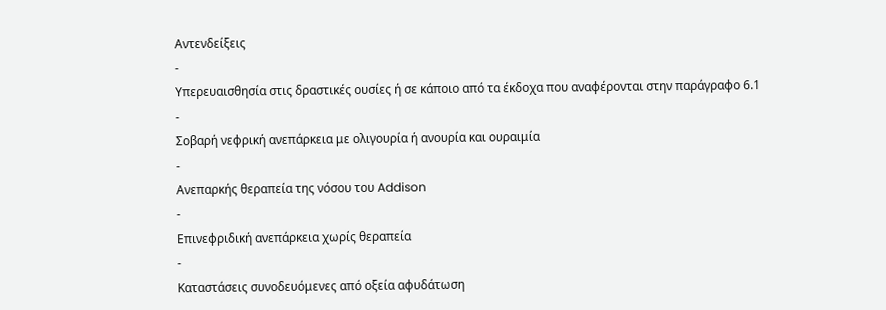Αντενδείξεις
-
Υπερευαισθησία στις δραστικές ουσίες ή σε κάποιο από τα έκδοχα που αναφέρονται στην παράγραφο 6.1
-
Σοβαρή νεφρική ανεπάρκεια με ολιγουρία ή ανουρία και ουραιμία
-
Ανεπαρκής θεραπεία της νόσου του Addison
-
Επινεφριδική ανεπάρκεια χωρίς θεραπεία
-
Καταστάσεις συνοδευόμενες από οξεία αφυδάτωση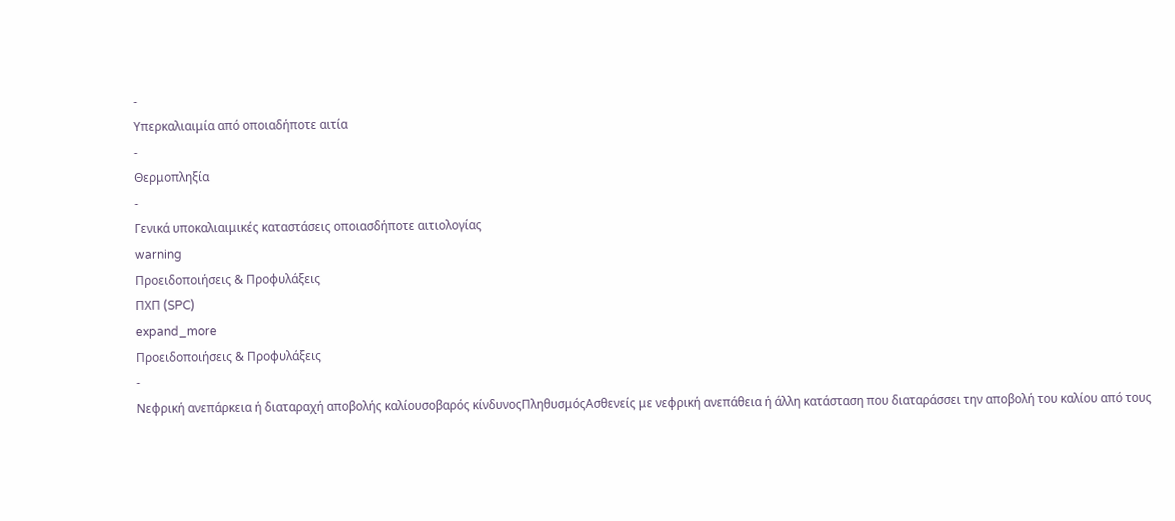-
Υπερκαλιαιμία από οποιαδήποτε αιτία
-
Θερμοπληξία
-
Γενικά υποκαλιαιμικές καταστάσεις οποιασδήποτε αιτιολογίας
warning
Προειδοποιήσεις & Προφυλάξεις
ΠΧΠ (SPC)
expand_more
Προειδοποιήσεις & Προφυλάξεις
-
Νεφρική ανεπάρκεια ή διαταραχή αποβολής καλίουσοβαρός κίνδυνοςΠληθυσμόςΑσθενείς με νεφρική ανεπάθεια ή άλλη κατάσταση που διαταράσσει την αποβολή του καλίου από τους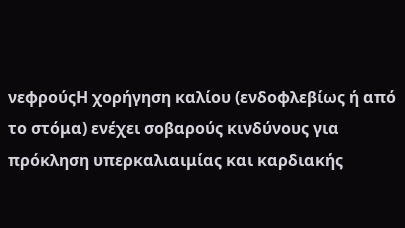νεφρούςΗ χορήγηση καλίου (ενδοφλεβίως ή από το στόμα) ενέχει σοβαρούς κινδύνους για πρόκληση υπερκαλιαιμίας και καρδιακής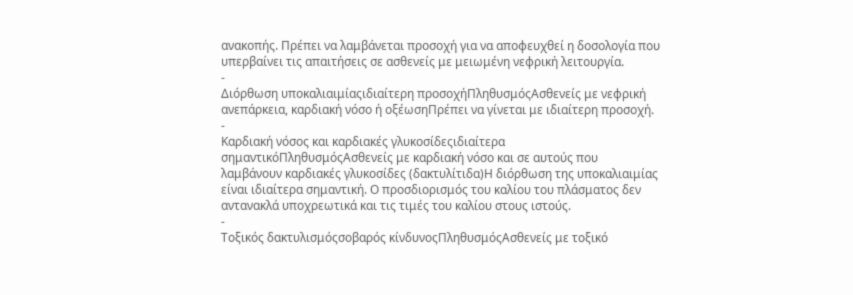ανακοπής. Πρέπει να λαμβάνεται προσοχή για να αποφευχθεί η δοσολογία που υπερβαίνει τις απαιτήσεις σε ασθενείς με μειωμένη νεφρική λειτουργία.
-
Διόρθωση υποκαλιαιμίαςιδιαίτερη προσοχήΠληθυσμόςΑσθενείς με νεφρική ανεπάρκεια, καρδιακή νόσο ή οξέωσηΠρέπει να γίνεται με ιδιαίτερη προσοχή.
-
Καρδιακή νόσος και καρδιακές γλυκοσίδεςιδιαίτερα σημαντικόΠληθυσμόςΑσθενείς με καρδιακή νόσο και σε αυτούς που λαμβάνουν καρδιακές γλυκοσίδες (δακτυλίτιδα)Η διόρθωση της υποκαλιαιμίας είναι ιδιαίτερα σημαντική. Ο προσδιορισμός του καλίου του πλάσματος δεν αντανακλά υποχρεωτικά και τις τιμές του καλίου στους ιστούς.
-
Τοξικός δακτυλισμόςσοβαρός κίνδυνοςΠληθυσμόςΑσθενείς με τοξικό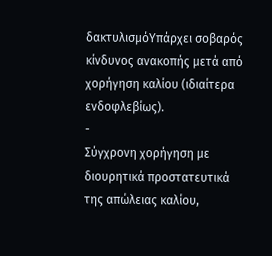δακτυλισμόΥπάρχει σοβαρός κίνδυνος ανακοπής μετά από χορήγηση καλίου (ιδιαίτερα ενδοφλεβίως).
-
Σύγχρονη χορήγηση με διουρητικά προστατευτικά της απώλειας καλίου,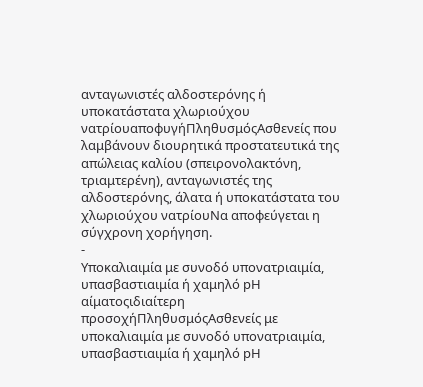ανταγωνιστές αλδοστερόνης ή υποκατάστατα χλωριούχου νατρίουαποφυγήΠληθυσμόςΑσθενείς που λαμβάνουν διουρητικά προστατευτικά της απώλειας καλίου (σπειρονολακτόνη, τριαμτερένη), ανταγωνιστές της αλδοστερόνης, άλατα ή υποκατάστατα του χλωριούχου νατρίουΝα αποφεύγεται η σύγχρονη χορήγηση.
-
Υποκαλιαιμία με συνοδό υπονατριαιμία, υπασβαστιαιμία ή χαμηλό pΗ αίματοςιδιαίτερη προσοχήΠληθυσμόςΑσθενείς με υποκαλιαιμία με συνοδό υπονατριαιμία, υπασβαστιαιμία ή χαμηλό pΗ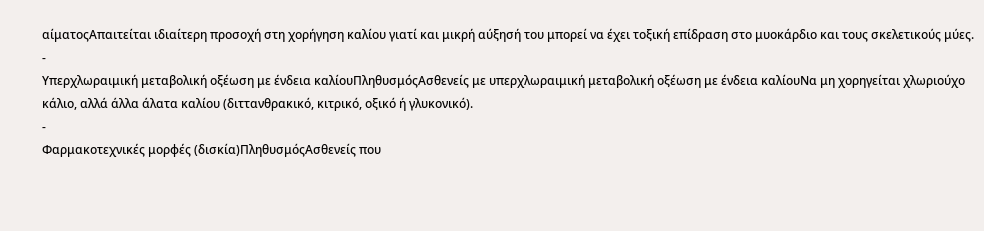αίματοςΑπαιτείται ιδιαίτερη προσοχή στη χορήγηση καλίου γιατί και μικρή αύξησή του μπορεί να έχει τοξική επίδραση στο μυοκάρδιο και τους σκελετικούς μύες.
-
Υπερχλωραιμική μεταβολική οξέωση με ένδεια καλίουΠληθυσμόςΑσθενείς με υπερχλωραιμική μεταβολική οξέωση με ένδεια καλίουΝα μη χορηγείται χλωριούχο κάλιο, αλλά άλλα άλατα καλίου (διττανθρακικό, κιτρικό, οξικό ή γλυκονικό).
-
Φαρμακοτεχνικές μορφές (δισκία)ΠληθυσμόςΑσθενείς που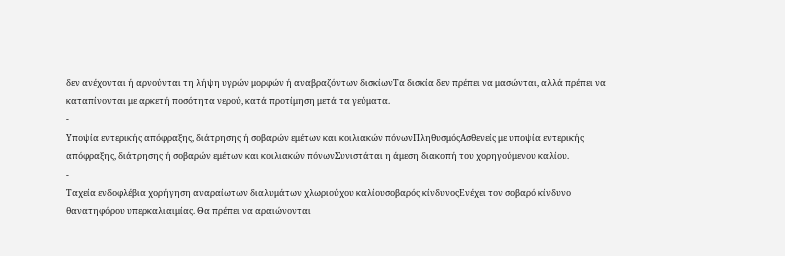δεν ανέχονται ή αρνούνται τη λήψη υγρών μορφών ή αναβραζόντων δισκίωνΤα δισκία δεν πρέπει να μασώνται, αλλά πρέπει να καταπίνονται με αρκετή ποσότητα νερού, κατά προτίμηση μετά τα γεύματα.
-
Υποψία εντερικής απόφραξης, διάτρησης ή σοβαρών εμέτων και κοιλιακών πόνωνΠληθυσμόςΑσθενείς με υποψία εντερικής απόφραξης, διάτρησης ή σοβαρών εμέτων και κοιλιακών πόνωνΣυνιστάται η άμεση διακοπή του χορηγούμενου καλίου.
-
Ταχεία ενδοφλέβια χορήγηση αναραίωτων διαλυμάτων χλωριούχου καλίουσοβαρός κίνδυνοςΕνέχει τον σοβαρό κίνδυνο θανατηφόρου υπερκαλιαιμίας. Θα πρέπει να αραιώνονται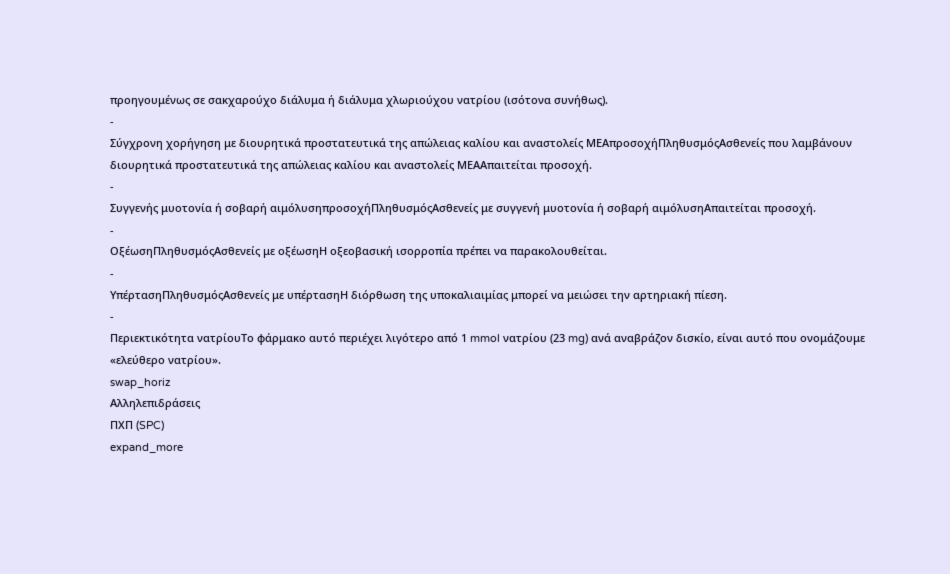προηγουμένως σε σακχαρούχο διάλυμα ή διάλυμα χλωριούχου νατρίου (ισότονα συνήθως).
-
Σύγχρονη χορήγηση με διουρητικά προστατευτικά της απώλειας καλίου και αναστολείς ΜΕΑπροσοχήΠληθυσμόςΑσθενείς που λαμβάνουν διουρητικά προστατευτικά της απώλειας καλίου και αναστολείς ΜΕΑΑπαιτείται προσοχή.
-
Συγγενής μυοτονία ή σοβαρή αιμόλυσηπροσοχήΠληθυσμόςΑσθενείς με συγγενή μυοτονία ή σοβαρή αιμόλυσηΑπαιτείται προσοχή.
-
ΟξέωσηΠληθυσμόςΑσθενείς με οξέωσηΗ οξεοβασική ισορροπία πρέπει να παρακολουθείται.
-
ΥπέρτασηΠληθυσμόςΑσθενείς με υπέρτασηΗ διόρθωση της υποκαλιαιμίας μπορεί να μειώσει την αρτηριακή πίεση.
-
Περιεκτικότητα νατρίουΤο φάρμακο αυτό περιέχει λιγότερο από 1 mmol νατρίου (23 mg) ανά αναβράζον δισκίο, είναι αυτό που ονομάζουμε «ελεύθερο νατρίου».
swap_horiz
Αλληλεπιδράσεις
ΠΧΠ (SPC)
expand_more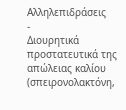Αλληλεπιδράσεις
-
Διουρητικά προστατευτικά της απώλειας καλίου (σπειρονολακτόνη,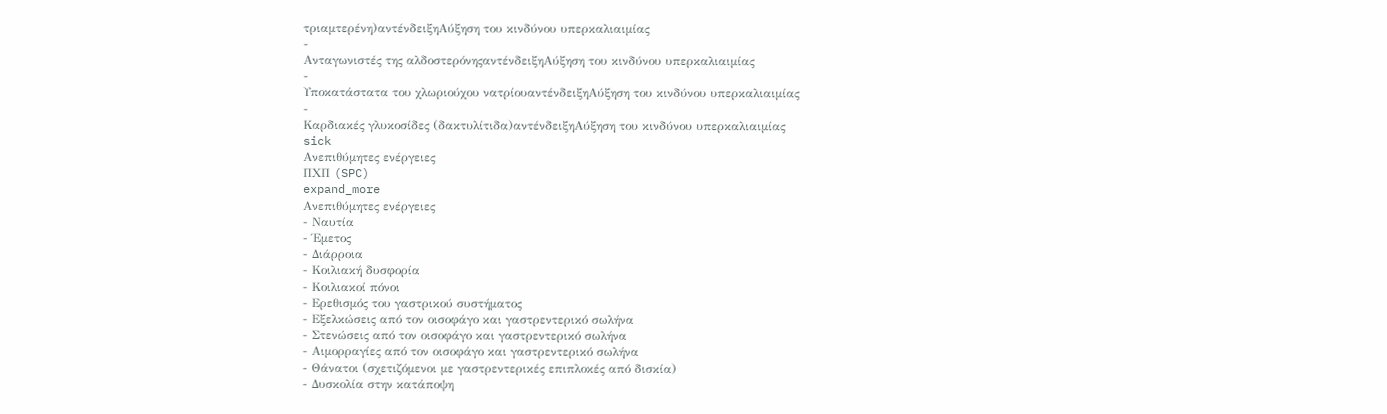τριαμτερένη)αντένδειξηΑύξηση του κινδύνου υπερκαλιαιμίας
-
Ανταγωνιστές της αλδοστερόνηςαντένδειξηΑύξηση του κινδύνου υπερκαλιαιμίας
-
Υποκατάστατα του χλωριούχου νατρίουαντένδειξηΑύξηση του κινδύνου υπερκαλιαιμίας
-
Καρδιακές γλυκοσίδες (δακτυλίτιδα)αντένδειξηΑύξηση του κινδύνου υπερκαλιαιμίας
sick
Ανεπιθύμητες ενέργειες
ΠΧΠ (SPC)
expand_more
Ανεπιθύμητες ενέργειες
- Ναυτία
- Έμετος
- Διάρροια
- Κοιλιακή δυσφορία
- Κοιλιακοί πόνοι
- Ερεθισμός του γαστρικού συστήματος
- Εξελκώσεις από τον οισοφάγο και γαστρεντερικό σωλήνα
- Στενώσεις από τον οισοφάγο και γαστρεντερικό σωλήνα
- Αιμορραγίες από τον οισοφάγο και γαστρεντερικό σωλήνα
- Θάνατοι (σχετιζόμενοι με γαστρεντερικές επιπλοκές από δισκία)
- Δυσκολία στην κατάποψη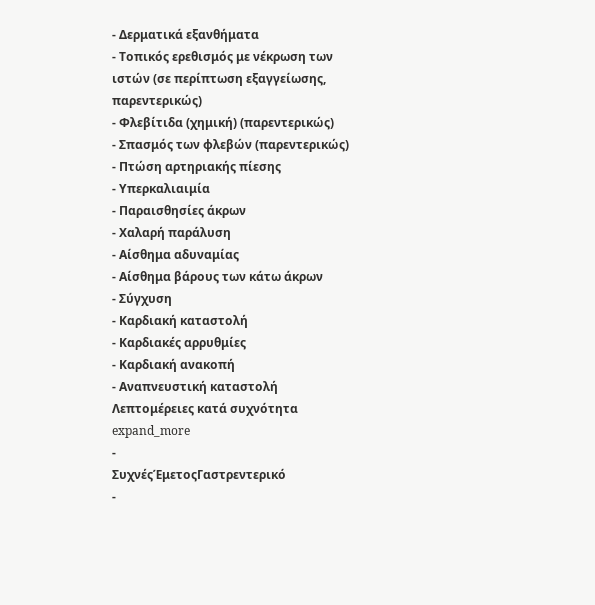- Δερματικά εξανθήματα
- Τοπικός ερεθισμός με νέκρωση των ιστών (σε περίπτωση εξαγγείωσης, παρεντερικώς)
- Φλεβίτιδα (χημική) (παρεντερικώς)
- Σπασμός των φλεβών (παρεντερικώς)
- Πτώση αρτηριακής πίεσης
- Υπερκαλιαιμία
- Παραισθησίες άκρων
- Χαλαρή παράλυση
- Αίσθημα αδυναμίας
- Αίσθημα βάρους των κάτω άκρων
- Σύγχυση
- Καρδιακή καταστολή
- Καρδιακές αρρυθμίες
- Καρδιακή ανακοπή
- Αναπνευστική καταστολή
Λεπτομέρειες κατά συχνότητα expand_more
-
ΣυχνέςΈμετοςΓαστρεντερικό
-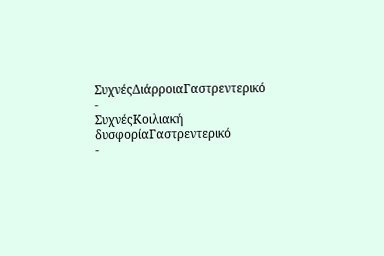ΣυχνέςΔιάρροιαΓαστρεντερικό
-
ΣυχνέςΚοιλιακή δυσφορίαΓαστρεντερικό
-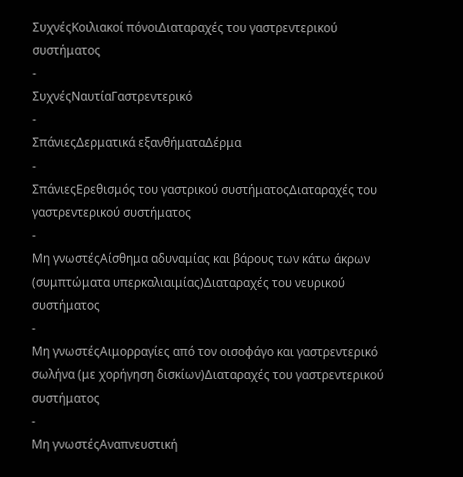ΣυχνέςΚοιλιακοί πόνοιΔιαταραχές του γαστρεντερικού συστήματος
-
ΣυχνέςΝαυτίαΓαστρεντερικό
-
ΣπάνιεςΔερματικά εξανθήματαΔέρμα
-
ΣπάνιεςΕρεθισμός του γαστρικού συστήματοςΔιαταραχές του γαστρεντερικού συστήματος
-
Μη γνωστέςΑίσθημα αδυναμίας και βάρους των κάτω άκρων (συμπτώματα υπερκαλιαιμίας)Διαταραχές του νευρικού συστήματος
-
Μη γνωστέςΑιμορραγίες από τον οισοφάγο και γαστρεντερικό σωλήνα (με χορήγηση δισκίων)Διαταραχές του γαστρεντερικού συστήματος
-
Μη γνωστέςΑναπνευστική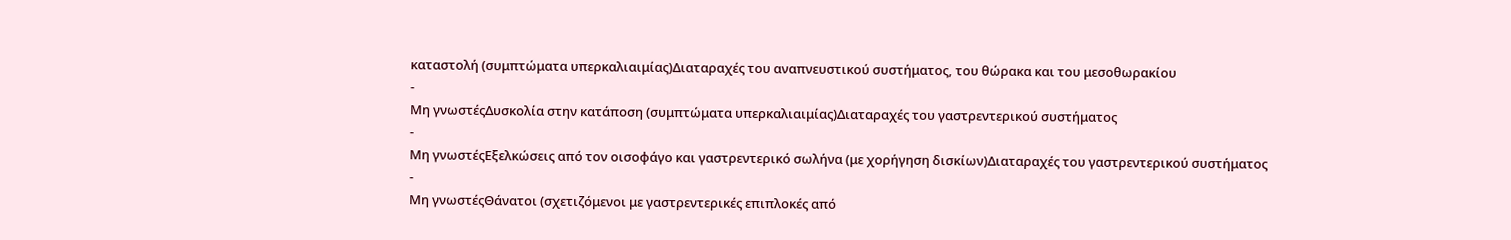καταστολή (συμπτώματα υπερκαλιαιμίας)Διαταραχές του αναπνευστικού συστήματος, του θώρακα και του μεσοθωρακίου
-
Μη γνωστέςΔυσκολία στην κατάποση (συμπτώματα υπερκαλιαιμίας)Διαταραχές του γαστρεντερικού συστήματος
-
Μη γνωστέςΕξελκώσεις από τον οισοφάγο και γαστρεντερικό σωλήνα (με χορήγηση δισκίων)Διαταραχές του γαστρεντερικού συστήματος
-
Μη γνωστέςΘάνατοι (σχετιζόμενοι με γαστρεντερικές επιπλοκές από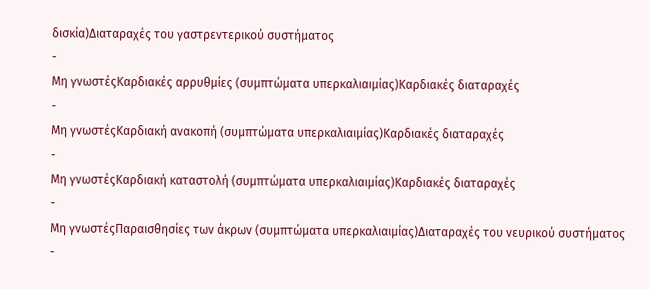δισκία)Διαταραχές του γαστρεντερικού συστήματος
-
Μη γνωστέςΚαρδιακές αρρυθμίες (συμπτώματα υπερκαλιαιμίας)Καρδιακές διαταραχές
-
Μη γνωστέςΚαρδιακή ανακοπή (συμπτώματα υπερκαλιαιμίας)Καρδιακές διαταραχές
-
Μη γνωστέςΚαρδιακή καταστολή (συμπτώματα υπερκαλιαιμίας)Καρδιακές διαταραχές
-
Μη γνωστέςΠαραισθησίες των άκρων (συμπτώματα υπερκαλιαιμίας)Διαταραχές του νευρικού συστήματος
-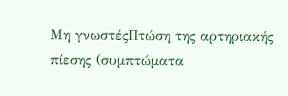Μη γνωστέςΠτώση της αρτηριακής πίεσης (συμπτώματα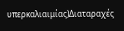υπερκαλιαιμίας)Διαταραχές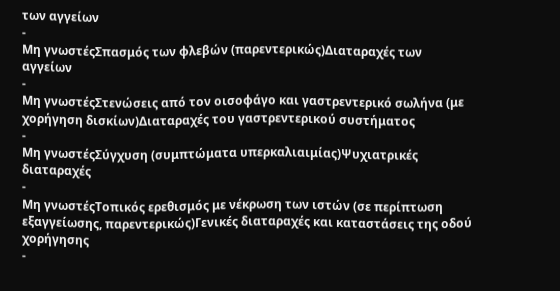των αγγείων
-
Μη γνωστέςΣπασμός των φλεβών (παρεντερικώς)Διαταραχές των αγγείων
-
Μη γνωστέςΣτενώσεις από τον οισοφάγο και γαστρεντερικό σωλήνα (με χορήγηση δισκίων)Διαταραχές του γαστρεντερικού συστήματος
-
Μη γνωστέςΣύγχυση (συμπτώματα υπερκαλιαιμίας)Ψυχιατρικές διαταραχές
-
Μη γνωστέςΤοπικός ερεθισμός με νέκρωση των ιστών (σε περίπτωση εξαγγείωσης, παρεντερικώς)Γενικές διαταραχές και καταστάσεις της οδού χορήγησης
-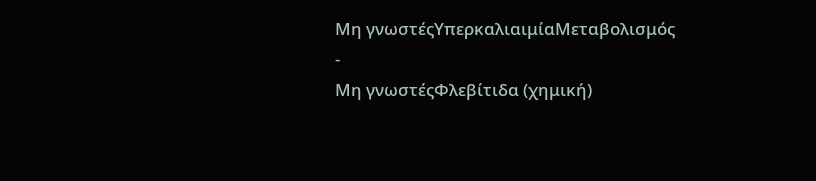Μη γνωστέςΥπερκαλιαιμίαΜεταβολισμός
-
Μη γνωστέςΦλεβίτιδα (χημική)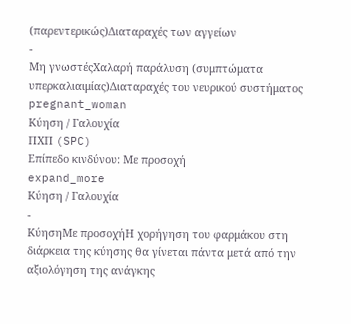(παρεντερικώς)Διαταραχές των αγγείων
-
Μη γνωστέςΧαλαρή παράλυση (συμπτώματα υπερκαλιαιμίας)Διαταραχές του νευρικού συστήματος
pregnant_woman
Κύηση / Γαλουχία
ΠΧΠ (SPC)
Επίπεδο κινδύνου: Με προσοχή
expand_more
Κύηση / Γαλουχία
-
ΚύησηΜε προσοχήΗ χορήγηση του φαρμάκου στη διάρκεια της κύησης θα γίνεται πάντα μετά από την αξιολόγηση της ανάγκης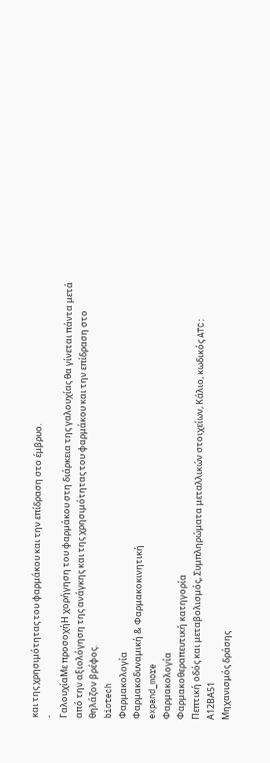και της χρησιμότητας του φαρμάκου και την επίδραση στο έμβρυο.
-
ΓαλουχίαΜε προσοχήΗ χορήγηση του φαρμάκου στη διάρκεια της γαλουχίας θα γίνεται πάντα μετά από την αξιολόγηση της ανάγκης και της χρησιμότητας του φαρμάκου και την επίδραση στο θηλάζον βρέφος.
biotech
Φαρμακολογία
Φαρμακοδυναμική & Φαρμακοκινητική
expand_more
Φαρμακολογία
Φαρμακοθεραπευτική κατηγορία
Πεπτική οδός και μεταβολισμός, Συμπληρώματα μεταλλικών στοιχείων, Κάλιο, κωδικός ATC: Α12ΒΑ51
Μηχανισμός δράσης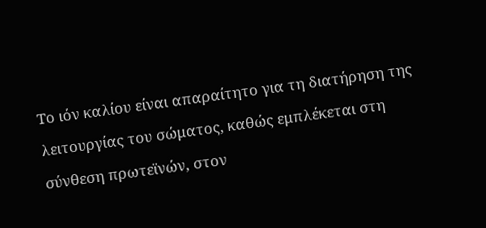Το ιόν καλίου είναι απαραίτητο για τη διατήρηση της λειτουργίας του σώματος, καθώς εμπλέκεται στη σύνθεση πρωτεϊνών, στον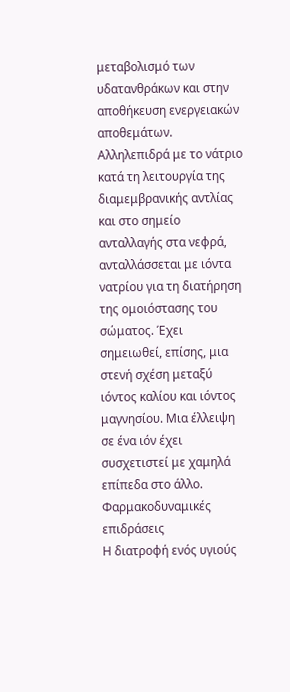μεταβολισμό των υδατανθράκων και στην αποθήκευση ενεργειακών αποθεμάτων. Αλληλεπιδρά με το νάτριο κατά τη λειτουργία της διαμεμβρανικής αντλίας και στο σημείο ανταλλαγής στα νεφρά, ανταλλάσσεται με ιόντα νατρίου για τη διατήρηση της ομοιόστασης του σώματος. Έχει σημειωθεί, επίσης, μια στενή σχέση μεταξύ ιόντος καλίου και ιόντος μαγνησίου. Μια έλλειψη σε ένα ιόν έχει συσχετιστεί με χαμηλά επίπεδα στο άλλο.
Φαρμακοδυναμικές επιδράσεις
Η διατροφή ενός υγιούς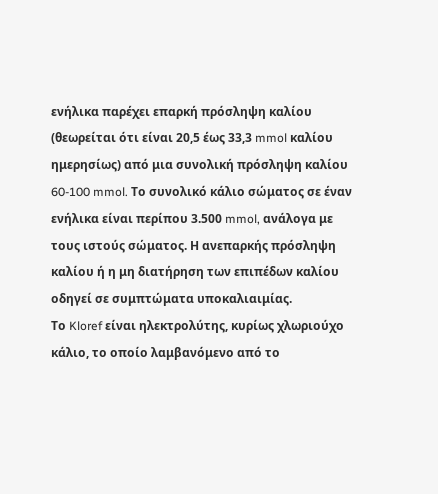ενήλικα παρέχει επαρκή πρόσληψη καλίου (θεωρείται ότι είναι 20,5 έως 33,3 mmol καλίου ημερησίως) από μια συνολική πρόσληψη καλίου 60-100 mmol. Το συνολικό κάλιο σώματος σε έναν ενήλικα είναι περίπου 3.500 mmol, ανάλογα με τους ιστούς σώματος. Η ανεπαρκής πρόσληψη καλίου ή η μη διατήρηση των επιπέδων καλίου οδηγεί σε συμπτώματα υποκαλιαιμίας.
Το Kloref είναι ηλεκτρολύτης, κυρίως χλωριούχο κάλιο, το οποίο λαμβανόμενο από το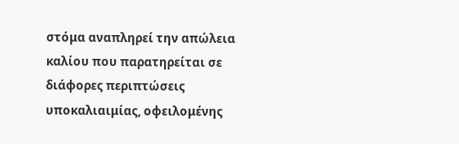στόμα αναπληρεί την απώλεια καλίου που παρατηρείται σε διάφορες περιπτώσεις υποκαλιαιμίας, οφειλομένης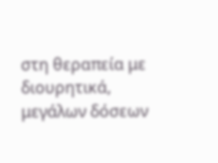στη θεραπεία με διουρητικά, μεγάλων δόσεων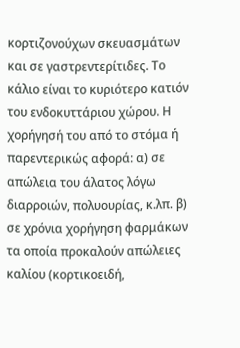κορτιζονούχων σκευασμάτων και σε γαστρεντερίτιδες. Το κάλιο είναι το κυριότερο κατιόν του ενδοκυττάριου χώρου. Η χορήγησή του από το στόμα ή παρεντερικώς αφορά: α) σε απώλεια του άλατος λόγω διαρροιών, πολυουρίας, κ.λπ. β) σε χρόνια χορήγηση φαρμάκων τα οποία προκαλούν απώλειες καλίου (κορτικοειδή,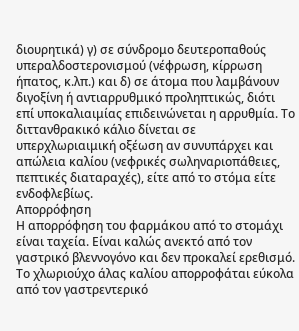διουρητικά) γ) σε σύνδρομο δευτεροπαθούς υπεραλδοστερονισμού (νέφρωση, κίρρωση ήπατος, κ.λπ.) και δ) σε άτομα που λαμβάνουν διγοξίνη ή αντιαρρυθμικό προληπτικώς, διότι επί υποκαλιαιμίας επιδεινώνεται η αρρυθμία. Το διττανθρακικό κάλιο δίνεται σε υπερχλωριαιμική οξέωση αν συνυπάρχει και απώλεια καλίου (νεφρικές σωληναριοπάθειες, πεπτικές διαταραχές), είτε από το στόμα είτε ενδοφλεβίως.
Απορρόφηση
Η απορρόφηση του φαρμάκου από το στομάχι είναι ταχεία. Είναι καλώς ανεκτό από τον γαστρικό βλεννογόνο και δεν προκαλεί ερεθισμό. Το χλωριούχο άλας καλίου απορροφάται εύκολα από τον γαστρεντερικό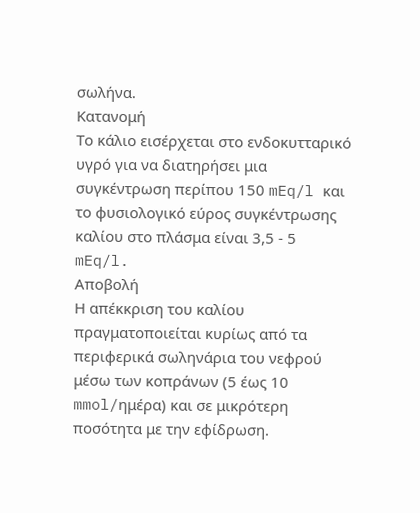σωλήνα.
Κατανομή
Το κάλιο εισέρχεται στο ενδοκυτταρικό υγρό για να διατηρήσει μια συγκέντρωση περίπου 150 mEq/l και το φυσιολογικό εύρος συγκέντρωσης καλίου στο πλάσμα είναι 3,5 - 5 mEq/l.
Αποβολή
Η απέκκριση του καλίου πραγματοποιείται κυρίως από τα περιφερικά σωληνάρια του νεφρού μέσω των κοπράνων (5 έως 10 mmol/ημέρα) και σε μικρότερη ποσότητα με την εφίδρωση.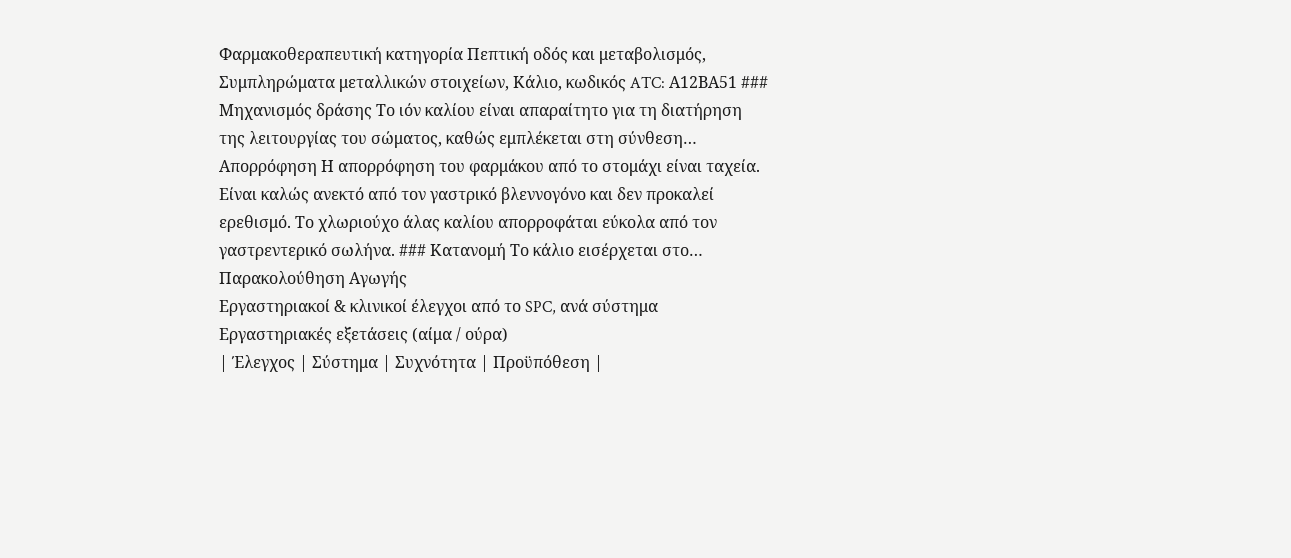Φαρμακοθεραπευτική κατηγορία Πεπτική οδός και μεταβολισμός, Συμπληρώματα μεταλλικών στοιχείων, Κάλιο, κωδικός ATC: Α12ΒΑ51 ### Μηχανισμός δράσης Το ιόν καλίου είναι απαραίτητο για τη διατήρηση της λειτουργίας του σώματος, καθώς εμπλέκεται στη σύνθεση…
Απορρόφηση Η απορρόφηση του φαρμάκου από το στομάχι είναι ταχεία. Είναι καλώς ανεκτό από τον γαστρικό βλεννογόνο και δεν προκαλεί ερεθισμό. Το χλωριούχο άλας καλίου απορροφάται εύκολα από τον γαστρεντερικό σωλήνα. ### Κατανομή Το κάλιο εισέρχεται στο…
Παρακολούθηση Αγωγής
Εργαστηριακοί & κλινικοί έλεγχοι από το SPC, ανά σύστημα
Εργαστηριακές εξετάσεις (αίμα / ούρα)
| Έλεγχος | Σύστημα | Συχνότητα | Προϋπόθεση |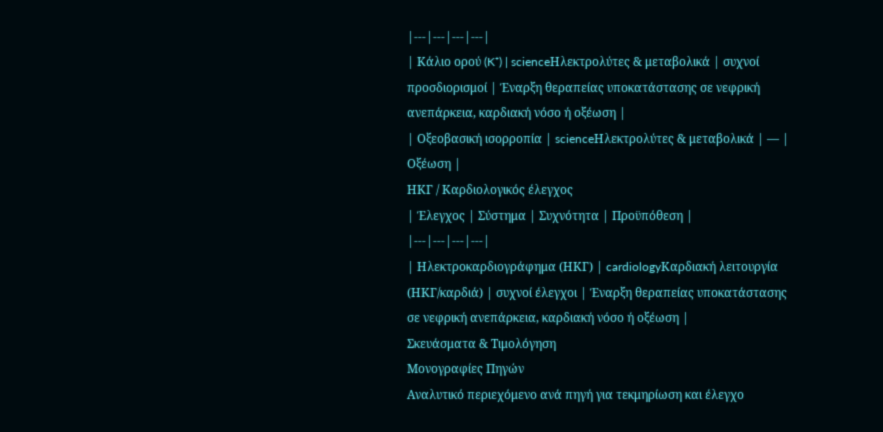|---|---|---|---|
| Κάλιο ορού (K⁺) | scienceΗλεκτρολύτες & μεταβολικά | συχνοί προσδιορισμοί | Έναρξη θεραπείας υποκατάστασης σε νεφρική ανεπάρκεια, καρδιακή νόσο ή οξέωση |
| Οξεοβασική ισορροπία | scienceΗλεκτρολύτες & μεταβολικά | — | Οξέωση |
ΗΚΓ / Καρδιολογικός έλεγχος
| Έλεγχος | Σύστημα | Συχνότητα | Προϋπόθεση |
|---|---|---|---|
| Ηλεκτροκαρδιογράφημα (ΗΚΓ) | cardiologyΚαρδιακή λειτουργία (ΗΚΓ/καρδιά) | συχνοί έλεγχοι | Έναρξη θεραπείας υποκατάστασης σε νεφρική ανεπάρκεια, καρδιακή νόσο ή οξέωση |
Σκευάσματα & Τιμολόγηση
Μονογραφίες Πηγών
Αναλυτικό περιεχόμενο ανά πηγή για τεκμηρίωση και έλεγχο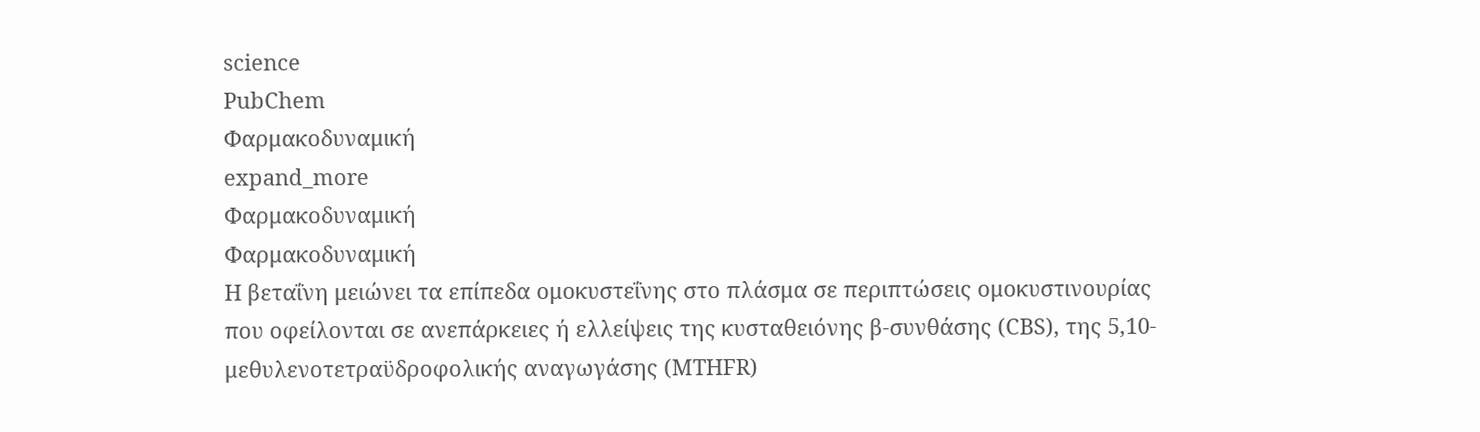science
PubChem
Φαρμακοδυναμική
expand_more
Φαρμακοδυναμική
Φαρμακοδυναμική
Η βεταΐνη μειώνει τα επίπεδα ομοκυστεΐνης στο πλάσμα σε περιπτώσεις ομοκυστινουρίας που οφείλονται σε ανεπάρκειες ή ελλείψεις της κυσταθειόνης β-συνθάσης (CBS), της 5,10-μεθυλενοτετραϋδροφολικής αναγωγάσης (MTHFR)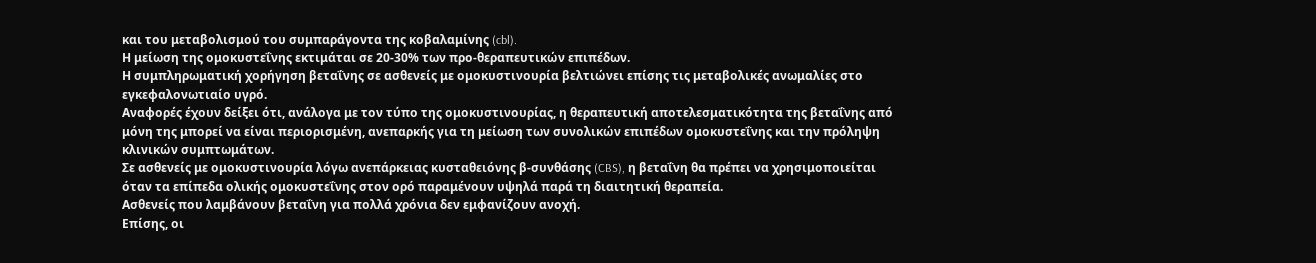και του μεταβολισμού του συμπαράγοντα της κοβαλαμίνης (cbl).
Η μείωση της ομοκυστεΐνης εκτιμάται σε 20-30% των προ-θεραπευτικών επιπέδων.
Η συμπληρωματική χορήγηση βεταΐνης σε ασθενείς με ομοκυστινουρία βελτιώνει επίσης τις μεταβολικές ανωμαλίες στο εγκεφαλονωτιαίο υγρό.
Αναφορές έχουν δείξει ότι, ανάλογα με τον τύπο της ομοκυστινουρίας, η θεραπευτική αποτελεσματικότητα της βεταΐνης από μόνη της μπορεί να είναι περιορισμένη, ανεπαρκής για τη μείωση των συνολικών επιπέδων ομοκυστεΐνης και την πρόληψη κλινικών συμπτωμάτων.
Σε ασθενείς με ομοκυστινουρία λόγω ανεπάρκειας κυσταθειόνης β-συνθάσης (CBS), η βεταΐνη θα πρέπει να χρησιμοποιείται όταν τα επίπεδα ολικής ομοκυστεΐνης στον ορό παραμένουν υψηλά παρά τη διαιτητική θεραπεία.
Ασθενείς που λαμβάνουν βεταΐνη για πολλά χρόνια δεν εμφανίζουν ανοχή.
Επίσης, οι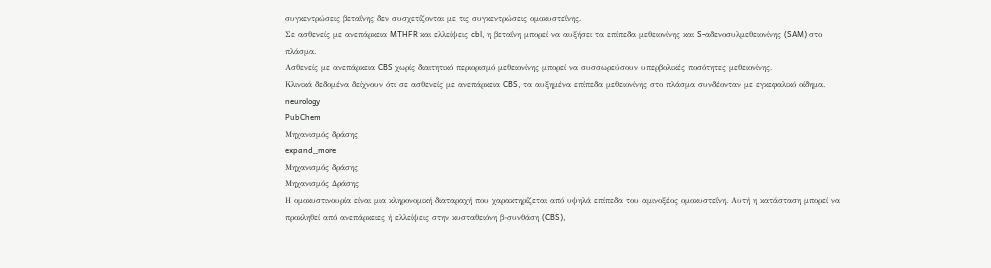συγκεντρώσεις βεταΐνης δεν συσχετίζονται με τις συγκεντρώσεις ομοκυστεΐνης.
Σε ασθενείς με ανεπάρκεια MTHFR και ελλείψεις cbl, η βεταΐνη μπορεί να αυξήσει τα επίπεδα μεθειονίνης και S-αδενοσυλμεθειονίνης (SAM) στο πλάσμα.
Ασθενείς με ανεπάρκεια CBS χωρίς διαιτητικό περιορισμό μεθειονίνης μπορεί να συσσωρεύσουν υπερβολικές ποσότητες μεθειονίνης.
Κλινικά δεδομένα δείχνουν ότι σε ασθενείς με ανεπάρκεια CBS, τα αυξημένα επίπεδα μεθειονίνης στο πλάσμα συνδέονταν με εγκεφαλικό οίδημα.
neurology
PubChem
Μηχανισμός δράσης
expand_more
Μηχανισμός δράσης
Μηχανισμός Δράσης
Η ομοκυστινουρία είναι μια κληρονομική διαταραχή που χαρακτηρίζεται από υψηλά επίπεδα του αμινοξέος ομοκυστεΐνη. Αυτή η κατάσταση μπορεί να προκληθεί από ανεπάρκειες ή ελλείψεις στην κυσταθειόνη β-συνθάση (CBS),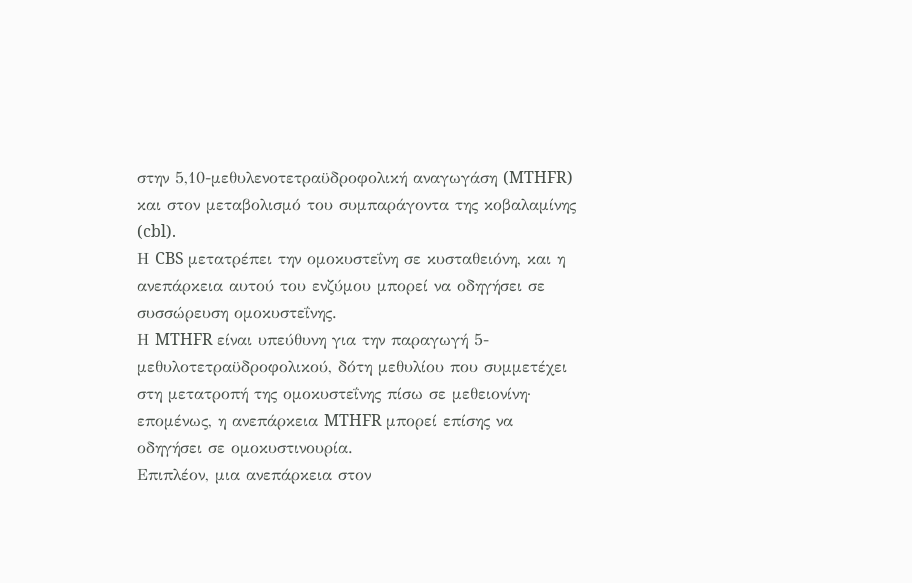στην 5,10-μεθυλενοτετραϋδροφολική αναγωγάση (MTHFR) και στον μεταβολισμό του συμπαράγοντα της κοβαλαμίνης (cbl).
Η CBS μετατρέπει την ομοκυστεΐνη σε κυσταθειόνη, και η ανεπάρκεια αυτού του ενζύμου μπορεί να οδηγήσει σε συσσώρευση ομοκυστεΐνης.
Η MTHFR είναι υπεύθυνη για την παραγωγή 5-μεθυλοτετραϋδροφολικού, δότη μεθυλίου που συμμετέχει στη μετατροπή της ομοκυστεΐνης πίσω σε μεθειονίνη· επομένως, η ανεπάρκεια MTHFR μπορεί επίσης να οδηγήσει σε ομοκυστινουρία.
Επιπλέον, μια ανεπάρκεια στον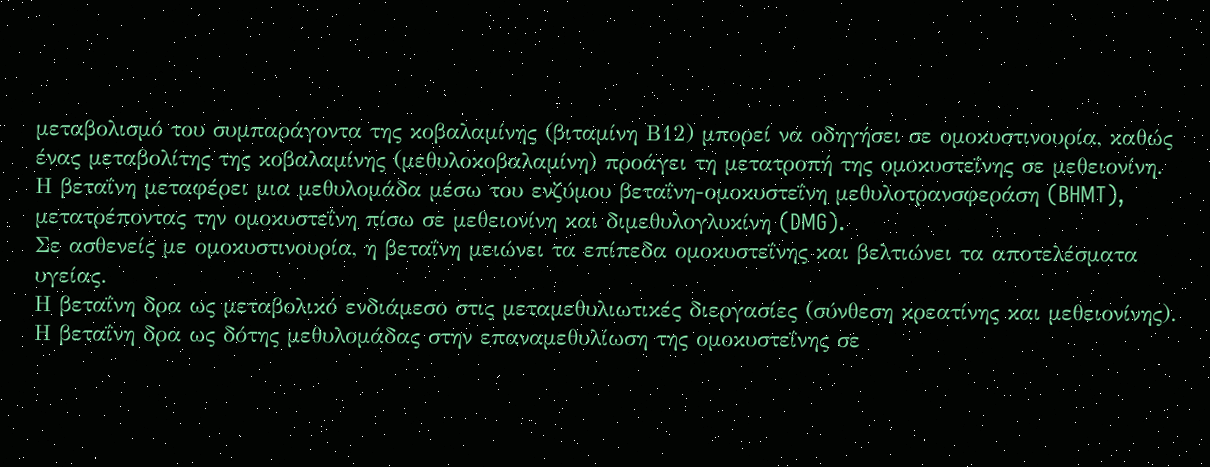μεταβολισμό του συμπαράγοντα της κοβαλαμίνης (βιταμίνη Β12) μπορεί να οδηγήσει σε ομοκυστινουρία, καθώς ένας μεταβολίτης της κοβαλαμίνης (μεθυλοκοβαλαμίνη) προάγει τη μετατροπή της ομοκυστεΐνης σε μεθειονίνη.
Η βεταΐνη μεταφέρει μια μεθυλομάδα μέσω του ενζύμου βεταΐνη-ομοκυστεΐνη μεθυλοτρανσφεράση (BHMT), μετατρέποντας την ομοκυστεΐνη πίσω σε μεθειονίνη και διμεθυλογλυκίνη (DMG).
Σε ασθενείς με ομοκυστινουρία, η βεταΐνη μειώνει τα επίπεδα ομοκυστεΐνης και βελτιώνει τα αποτελέσματα υγείας.
Η βεταΐνη δρα ως μεταβολικό ενδιάμεσο στις μεταμεθυλιωτικές διεργασίες (σύνθεση κρεατίνης και μεθειονίνης).
Η βεταΐνη δρα ως δότης μεθυλομάδας στην επαναμεθυλίωση της ομοκυστεΐνης σε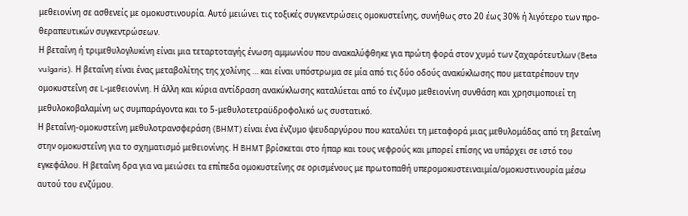μεθειονίνη σε ασθενείς με ομοκυστινουρία. Αυτό μειώνει τις τοξικές συγκεντρώσεις ομοκυστεΐνης, συνήθως στο 20 έως 30% ή λιγότερο των προ-θεραπευτικών συγκεντρώσεων.
Η βεταΐνη ή τριμεθυλογλυκίνη είναι μια τεταρτοταγής ένωση αμμωνίου που ανακαλύφθηκε για πρώτη φορά στον χυμό των ζαχαρότευτλων (Beta vulgaris). Η βεταΐνη είναι ένας μεταβολίτης της χολίνης … και είναι υπόστρωμα σε μία από τις δύο οδούς ανακύκλωσης που μετατρέπουν την ομοκυστεΐνη σε L-μεθειονίνη. Η άλλη και κύρια αντίδραση ανακύκλωσης καταλύεται από το ένζυμο μεθειονίνη συνθάση και χρησιμοποιεί τη μεθυλοκοβαλαμίνη ως συμπαράγοντα και το 5-μεθυλοτετραϋδροφολικό ως συστατικό.
Η βεταΐνη-ομοκυστεΐνη μεθυλοτρανσφεράση (BHMT) είναι ένα ένζυμο ψευδαργύρου που καταλύει τη μεταφορά μιας μεθυλομάδας από τη βεταΐνη στην ομοκυστεΐνη για το σχηματισμό μεθειονίνης. Η BHMT βρίσκεται στο ήπαρ και τους νεφρούς και μπορεί επίσης να υπάρχει σε ιστό του εγκεφάλου. Η βεταΐνη δρα για να μειώσει τα επίπεδα ομοκυστεΐνης σε ορισμένους με πρωτοπαθή υπερομοκυστειναιμία/ομοκυστινουρία μέσω αυτού του ενζύμου.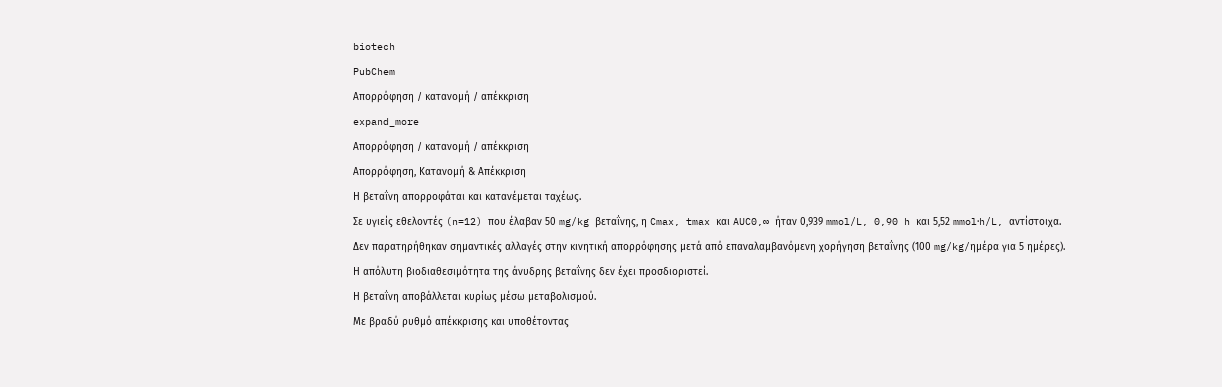biotech
PubChem
Απορρόφηση / κατανομή / απέκκριση
expand_more
Απορρόφηση / κατανομή / απέκκριση
Απορρόφηση, Κατανομή & Απέκκριση
Η βεταΐνη απορροφάται και κατανέμεται ταχέως.
Σε υγιείς εθελοντές (n=12) που έλαβαν 50 mg/kg βεταΐνης, η Cmax, tmax και AUC0,∞ ήταν 0,939 mmol/L, 0,90 h και 5,52 mmol⋅h/L, αντίστοιχα.
Δεν παρατηρήθηκαν σημαντικές αλλαγές στην κινητική απορρόφησης μετά από επαναλαμβανόμενη χορήγηση βεταΐνης (100 mg/kg/ημέρα για 5 ημέρες).
Η απόλυτη βιοδιαθεσιμότητα της άνυδρης βεταΐνης δεν έχει προσδιοριστεί.
Η βεταΐνη αποβάλλεται κυρίως μέσω μεταβολισμού.
Με βραδύ ρυθμό απέκκρισης και υποθέτοντας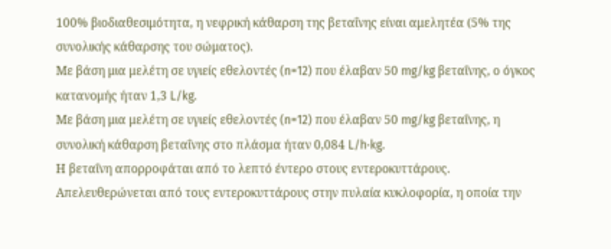100% βιοδιαθεσιμότητα, η νεφρική κάθαρση της βεταΐνης είναι αμελητέα (5% της συνολικής κάθαρσης του σώματος).
Με βάση μια μελέτη σε υγιείς εθελοντές (n=12) που έλαβαν 50 mg/kg βεταΐνης, ο όγκος κατανομής ήταν 1,3 L/kg.
Με βάση μια μελέτη σε υγιείς εθελοντές (n=12) που έλαβαν 50 mg/kg βεταΐνης, η συνολική κάθαρση βεταΐνης στο πλάσμα ήταν 0,084 L/h⋅kg.
Η βεταΐνη απορροφάται από το λεπτό έντερο στους εντεροκυττάρους. Απελευθερώνεται από τους εντεροκυττάρους στην πυλαία κυκλοφορία, η οποία την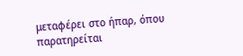μεταφέρει στο ήπαρ, όπου παρατηρείται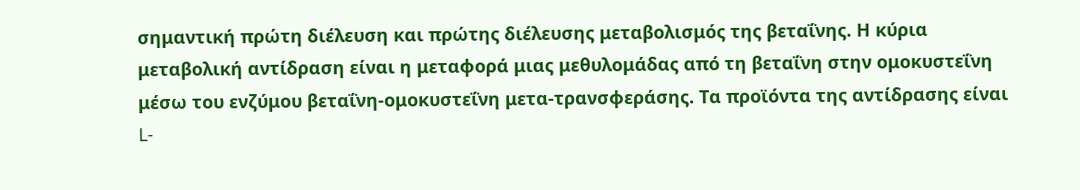σημαντική πρώτη διέλευση και πρώτης διέλευσης μεταβολισμός της βεταΐνης. Η κύρια μεταβολική αντίδραση είναι η μεταφορά μιας μεθυλομάδας από τη βεταΐνη στην ομοκυστεΐνη μέσω του ενζύμου βεταΐνη-ομοκυστεΐνη μετα-τρανσφεράσης. Τα προϊόντα της αντίδρασης είναι L-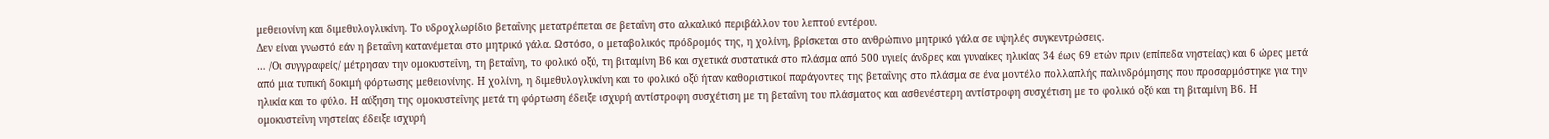μεθειονίνη και διμεθυλογλυκίνη. Το υδροχλωρίδιο βεταΐνης μετατρέπεται σε βεταΐνη στο αλκαλικό περιβάλλον του λεπτού εντέρου.
Δεν είναι γνωστό εάν η βεταΐνη κατανέμεται στο μητρικό γάλα. Ωστόσο, ο μεταβολικός πρόδρομός της, η χολίνη, βρίσκεται στο ανθρώπινο μητρικό γάλα σε υψηλές συγκεντρώσεις.
… /Οι συγγραφείς/ μέτρησαν την ομοκυστεΐνη, τη βεταΐνη, το φολικό οξύ, τη βιταμίνη Β6 και σχετικά συστατικά στο πλάσμα από 500 υγιείς άνδρες και γυναίκες ηλικίας 34 έως 69 ετών πριν (επίπεδα νηστείας) και 6 ώρες μετά από μια τυπική δοκιμή φόρτωσης μεθειονίνης. Η χολίνη, η διμεθυλογλυκίνη και το φολικό οξύ ήταν καθοριστικοί παράγοντες της βεταΐνης στο πλάσμα σε ένα μοντέλο πολλαπλής παλινδρόμησης που προσαρμόστηκε για την ηλικία και το φύλο. Η αύξηση της ομοκυστεΐνης μετά τη φόρτωση έδειξε ισχυρή αντίστροφη συσχέτιση με τη βεταΐνη του πλάσματος και ασθενέστερη αντίστροφη συσχέτιση με το φολικό οξύ και τη βιταμίνη Β6. Η ομοκυστεΐνη νηστείας έδειξε ισχυρή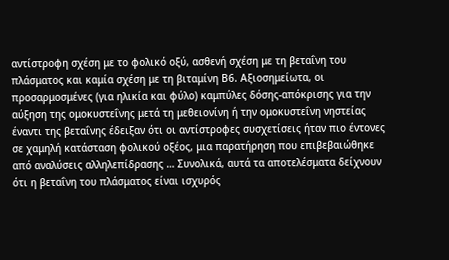αντίστροφη σχέση με το φολικό οξύ, ασθενή σχέση με τη βεταΐνη του πλάσματος και καμία σχέση με τη βιταμίνη Β6. Αξιοσημείωτα, οι προσαρμοσμένες (για ηλικία και φύλο) καμπύλες δόσης-απόκρισης για την αύξηση της ομοκυστεΐνης μετά τη μεθειονίνη ή την ομοκυστεΐνη νηστείας έναντι της βεταΐνης έδειξαν ότι οι αντίστροφες συσχετίσεις ήταν πιο έντονες σε χαμηλή κατάσταση φολικού οξέος, μια παρατήρηση που επιβεβαιώθηκε από αναλύσεις αλληλεπίδρασης … Συνολικά, αυτά τα αποτελέσματα δείχνουν ότι η βεταΐνη του πλάσματος είναι ισχυρός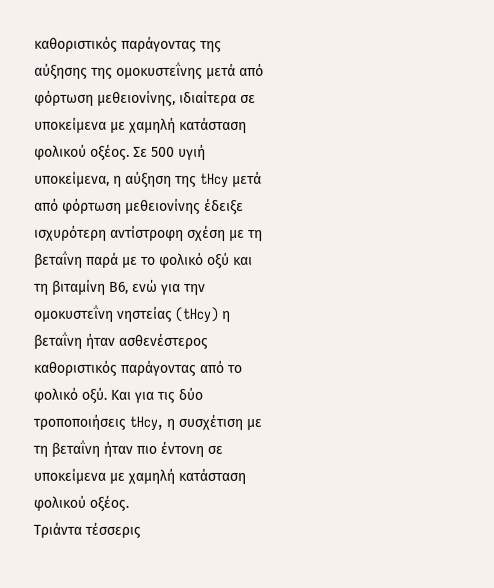καθοριστικός παράγοντας της αύξησης της ομοκυστεΐνης μετά από φόρτωση μεθειονίνης, ιδιαίτερα σε υποκείμενα με χαμηλή κατάσταση φολικού οξέος. Σε 500 υγιή υποκείμενα, η αύξηση της tHcy μετά από φόρτωση μεθειονίνης έδειξε ισχυρότερη αντίστροφη σχέση με τη βεταΐνη παρά με το φολικό οξύ και τη βιταμίνη Β6, ενώ για την ομοκυστεΐνη νηστείας (tHcy) η βεταΐνη ήταν ασθενέστερος καθοριστικός παράγοντας από το φολικό οξύ. Και για τις δύο τροποποιήσεις tHcy, η συσχέτιση με τη βεταΐνη ήταν πιο έντονη σε υποκείμενα με χαμηλή κατάσταση φολικού οξέος.
Τριάντα τέσσερις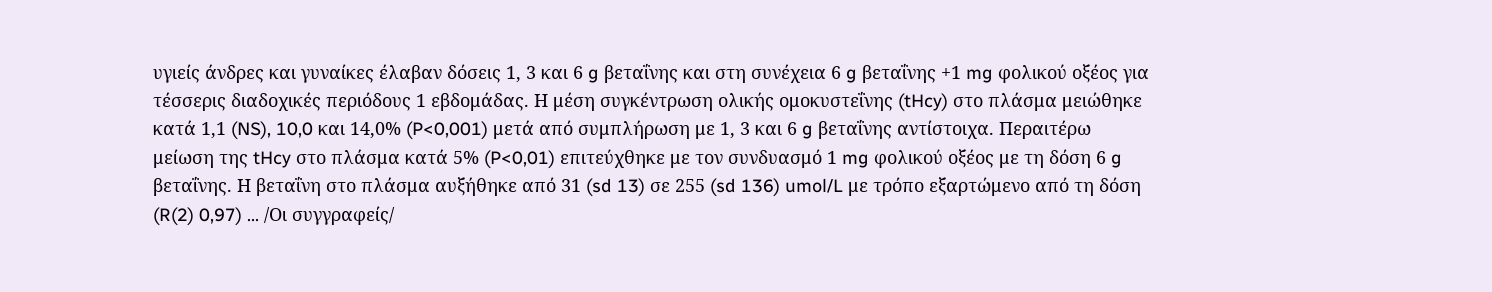υγιείς άνδρες και γυναίκες έλαβαν δόσεις 1, 3 και 6 g βεταΐνης και στη συνέχεια 6 g βεταΐνης +1 mg φολικού οξέος για τέσσερις διαδοχικές περιόδους 1 εβδομάδας. Η μέση συγκέντρωση ολικής ομοκυστεΐνης (tHcy) στο πλάσμα μειώθηκε κατά 1,1 (NS), 10,0 και 14,0% (P<0,001) μετά από συμπλήρωση με 1, 3 και 6 g βεταΐνης αντίστοιχα. Περαιτέρω μείωση της tHcy στο πλάσμα κατά 5% (P<0,01) επιτεύχθηκε με τον συνδυασμό 1 mg φολικού οξέος με τη δόση 6 g βεταΐνης. Η βεταΐνη στο πλάσμα αυξήθηκε από 31 (sd 13) σε 255 (sd 136) umol/L με τρόπο εξαρτώμενο από τη δόση (R(2) 0,97) … /Οι συγγραφείς/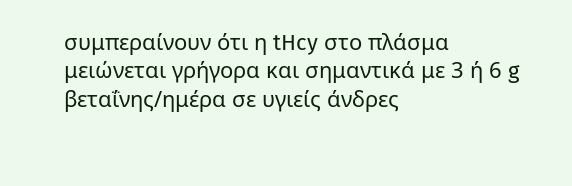συμπεραίνουν ότι η tHcy στο πλάσμα μειώνεται γρήγορα και σημαντικά με 3 ή 6 g βεταΐνης/ημέρα σε υγιείς άνδρες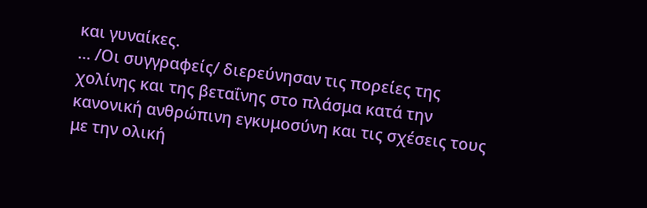και γυναίκες.
… /Οι συγγραφείς/ διερεύνησαν τις πορείες της χολίνης και της βεταΐνης στο πλάσμα κατά την κανονική ανθρώπινη εγκυμοσύνη και τις σχέσεις τους με την ολική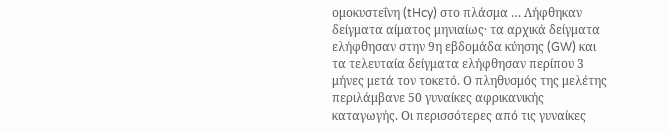ομοκυστεΐνη (tHcy) στο πλάσμα … Λήφθηκαν δείγματα αίματος μηνιαίως· τα αρχικά δείγματα ελήφθησαν στην 9η εβδομάδα κύησης (GW) και τα τελευταία δείγματα ελήφθησαν περίπου 3 μήνες μετά τον τοκετό. Ο πληθυσμός της μελέτης περιλάμβανε 50 γυναίκες αφρικανικής καταγωγής. Οι περισσότερες από τις γυναίκες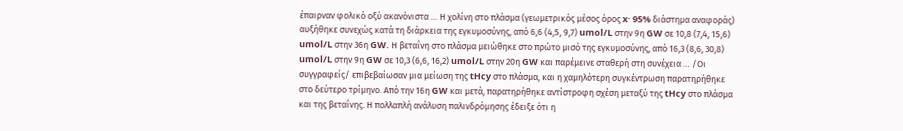έπαιρναν φολικό οξύ ακανόνιστα … Η χολίνη στο πλάσμα (γεωμετρικός μέσος όρος x· 95% διάστημα αναφοράς) αυξήθηκε συνεχώς κατά τη διάρκεια της εγκυμοσύνης, από 6,6 (4,5, 9,7) umol/L στην 9η GW σε 10,8 (7,4, 15,6) umol/L στην 36η GW. Η βεταΐνη στο πλάσμα μειώθηκε στο πρώτο μισό της εγκυμοσύνης, από 16,3 (8,6, 30,8) umol/L στην 9η GW σε 10,3 (6,6, 16,2) umol/L στην 20η GW και παρέμεινε σταθερή στη συνέχεια … /Οι συγγραφείς/ επιβεβαίωσαν μια μείωση της tHcy στο πλάσμα, και η χαμηλότερη συγκέντρωση παρατηρήθηκε στο δεύτερο τρίμηνο. Από την 16η GW και μετά, παρατηρήθηκε αντίστροφη σχέση μεταξύ της tHcy στο πλάσμα και της βεταΐνης. Η πολλαπλή ανάλυση παλινδρόμησης έδειξε ότι η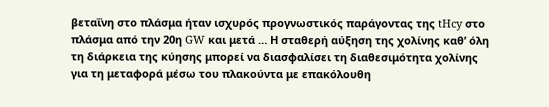βεταΐνη στο πλάσμα ήταν ισχυρός προγνωστικός παράγοντας της tHcy στο πλάσμα από την 20η GW και μετά … Η σταθερή αύξηση της χολίνης καθ’ όλη τη διάρκεια της κύησης μπορεί να διασφαλίσει τη διαθεσιμότητα χολίνης για τη μεταφορά μέσω του πλακούντα με επακόλουθη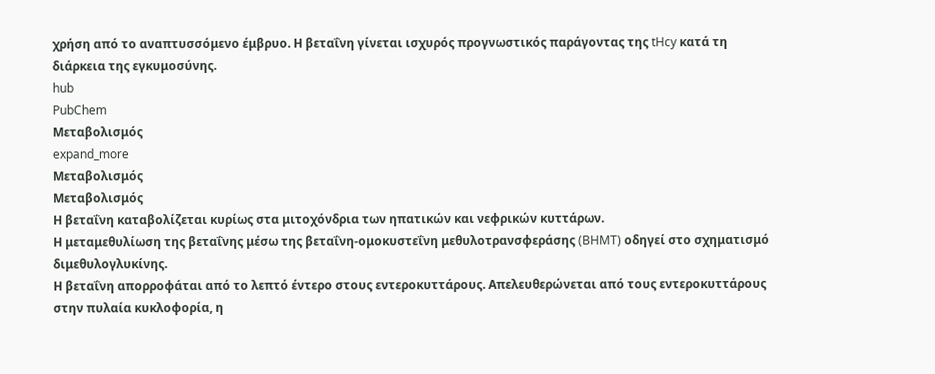χρήση από το αναπτυσσόμενο έμβρυο. Η βεταΐνη γίνεται ισχυρός προγνωστικός παράγοντας της tHcy κατά τη διάρκεια της εγκυμοσύνης.
hub
PubChem
Μεταβολισμός
expand_more
Μεταβολισμός
Μεταβολισμός
Η βεταΐνη καταβολίζεται κυρίως στα μιτοχόνδρια των ηπατικών και νεφρικών κυττάρων.
Η μεταμεθυλίωση της βεταΐνης μέσω της βεταΐνη-ομοκυστεΐνη μεθυλοτρανσφεράσης (BHMT) οδηγεί στο σχηματισμό διμεθυλογλυκίνης.
Η βεταΐνη απορροφάται από το λεπτό έντερο στους εντεροκυττάρους. Απελευθερώνεται από τους εντεροκυττάρους στην πυλαία κυκλοφορία, η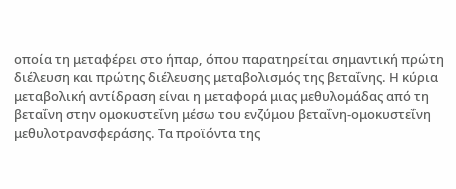οποία τη μεταφέρει στο ήπαρ, όπου παρατηρείται σημαντική πρώτη διέλευση και πρώτης διέλευσης μεταβολισμός της βεταΐνης. Η κύρια μεταβολική αντίδραση είναι η μεταφορά μιας μεθυλομάδας από τη βεταΐνη στην ομοκυστεΐνη μέσω του ενζύμου βεταΐνη-ομοκυστεΐνη μεθυλοτρανσφεράσης. Τα προϊόντα της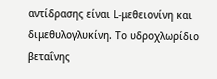αντίδρασης είναι L-μεθειονίνη και διμεθυλογλυκίνη. Το υδροχλωρίδιο βεταΐνης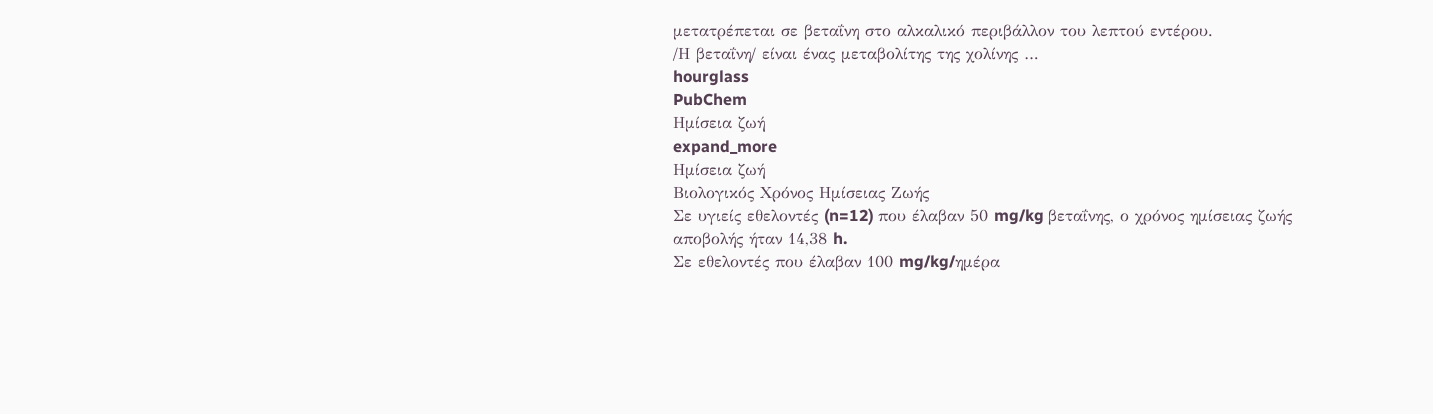μετατρέπεται σε βεταΐνη στο αλκαλικό περιβάλλον του λεπτού εντέρου.
/Η βεταΐνη/ είναι ένας μεταβολίτης της χολίνης …
hourglass
PubChem
Ημίσεια ζωή
expand_more
Ημίσεια ζωή
Βιολογικός Χρόνος Ημίσειας Ζωής
Σε υγιείς εθελοντές (n=12) που έλαβαν 50 mg/kg βεταΐνης, ο χρόνος ημίσειας ζωής αποβολής ήταν 14,38 h.
Σε εθελοντές που έλαβαν 100 mg/kg/ημέρα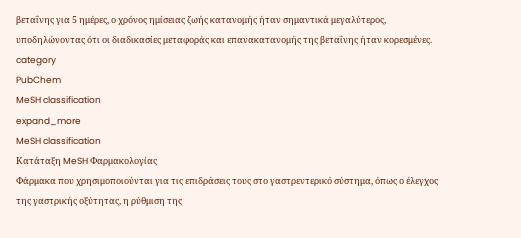βεταΐνης για 5 ημέρες, ο χρόνος ημίσειας ζωής κατανομής ήταν σημαντικά μεγαλύτερος, υποδηλώνοντας ότι οι διαδικασίες μεταφοράς και επανακατανομής της βεταΐνης ήταν κορεσμένες.
category
PubChem
MeSH classification
expand_more
MeSH classification
Κατάταξη MeSH Φαρμακολογίας
Φάρμακα που χρησιμοποιούνται για τις επιδράσεις τους στο γαστρεντερικό σύστημα, όπως ο έλεγχος της γαστρικής οξύτητας, η ρύθμιση της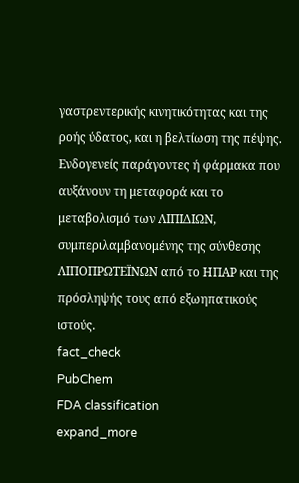γαστρεντερικής κινητικότητας και της ροής ύδατος, και η βελτίωση της πέψης.
Ενδογενείς παράγοντες ή φάρμακα που αυξάνουν τη μεταφορά και το μεταβολισμό των ΛΙΠΙΔΙΩΝ, συμπεριλαμβανομένης της σύνθεσης ΛΙΠΟΠΡΩΤΕΪΝΩΝ από το ΗΠΑΡ και της πρόσληψής τους από εξωηπατικούς ιστούς.
fact_check
PubChem
FDA classification
expand_more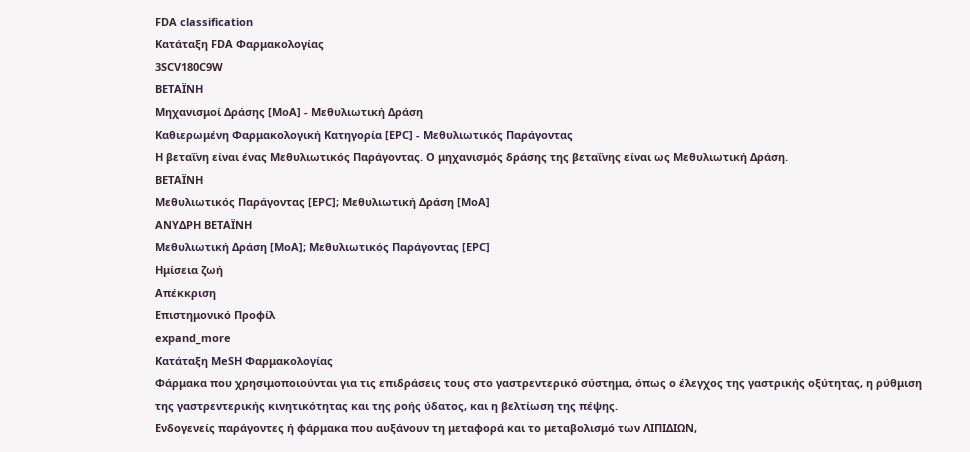FDA classification
Κατάταξη FDA Φαρμακολογίας
3SCV180C9W
ΒΕΤΑΪΝΗ
Μηχανισμοί Δράσης [MoA] - Μεθυλιωτική Δράση
Καθιερωμένη Φαρμακολογική Κατηγορία [EPC] - Μεθυλιωτικός Παράγοντας
Η βεταΐνη είναι ένας Μεθυλιωτικός Παράγοντας. Ο μηχανισμός δράσης της βεταΐνης είναι ως Μεθυλιωτική Δράση.
ΒΕΤΑΪΝΗ
Μεθυλιωτικός Παράγοντας [EPC]; Μεθυλιωτική Δράση [MoA]
ΑΝΥΔΡΗ ΒΕΤΑΪΝΗ
Μεθυλιωτική Δράση [MoA]; Μεθυλιωτικός Παράγοντας [EPC]
Ημίσεια ζωή
Απέκκριση
Επιστημονικό Προφίλ
expand_more
Κατάταξη MeSH Φαρμακολογίας
Φάρμακα που χρησιμοποιούνται για τις επιδράσεις τους στο γαστρεντερικό σύστημα, όπως ο έλεγχος της γαστρικής οξύτητας, η ρύθμιση της γαστρεντερικής κινητικότητας και της ροής ύδατος, και η βελτίωση της πέψης.
Ενδογενείς παράγοντες ή φάρμακα που αυξάνουν τη μεταφορά και το μεταβολισμό των ΛΙΠΙΔΙΩΝ,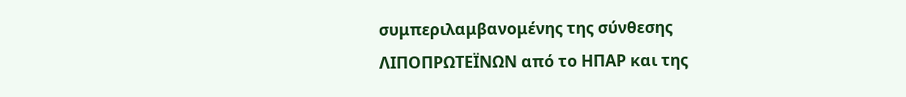συμπεριλαμβανομένης της σύνθεσης ΛΙΠΟΠΡΩΤΕΪΝΩΝ από το ΗΠΑΡ και της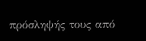πρόσληψής τους από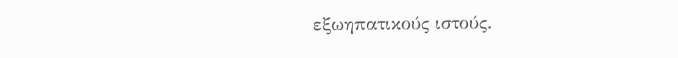εξωηπατικούς ιστούς.